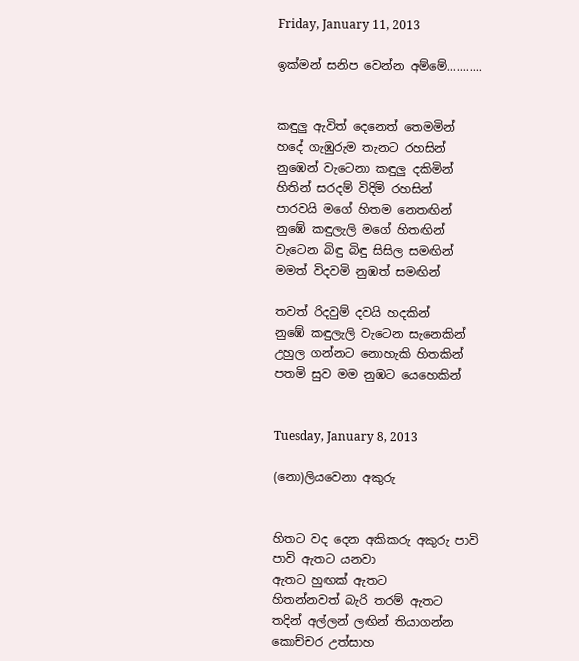Friday, January 11, 2013

ඉක්මන් සනිප වෙන්න අම්මේ...........


කඳුලු ඇවිත් දෙනෙත් තෙමමින්
හදේ ගැඹුරුම තැනට රහසින්
නුඹෙන් වැටෙනා කඳුලු දකිමින්
හිතින් සරදම් විදිමි රහසින්
පාරවයි මගේ හිතම නෙතඟින්
නුඹේ කඳුලැලි මගේ හිතඟින්
වැටෙන බිඳු බිඳු සිසිල සමඟින්
මමත් විදවමි නුඹත් සමඟින්

තවත් රිදවුම් දවයි හදකින්
නුඹේ කඳුලැලි වැටෙන සැනෙකින්
උහුල ගන්නට නොහැකි හිතකින්
පතමි සුව මම නුඹට යෙහෙකින්


Tuesday, January 8, 2013

(නො)ලියවෙනා අකුරු


හිතට වද දෙන අකිකරු අකුරු පාවි පාවි ඇතට යනවා
ඇතට හුඟක් ඇතට
හිතන්නවත් බැරි තරම් ඇතට
තදින් අල්ලන් ලඟින් තියාගන්න කොච්චර උත්සාහ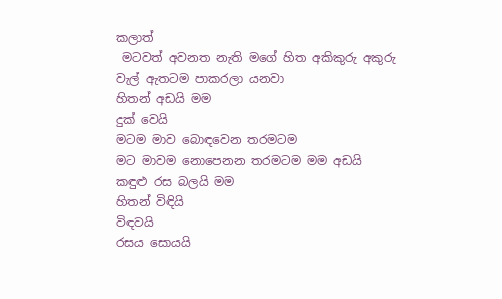කලාත්
 මටවත් අවනත නැති මගේ හිත අකිකුරු අකුරු වැල් ඇතටම පාකරලා යනවා
හිතන් අඩයි මම
දුක් වෙයි
මටම මාව බොඳවෙන තරමටම
මට මාවම නොපෙනන තරමටම මම අඩයි
කඳුළු රස බලයි මම
හිතන් විඳියි
විඳවයි
රසය සොයයි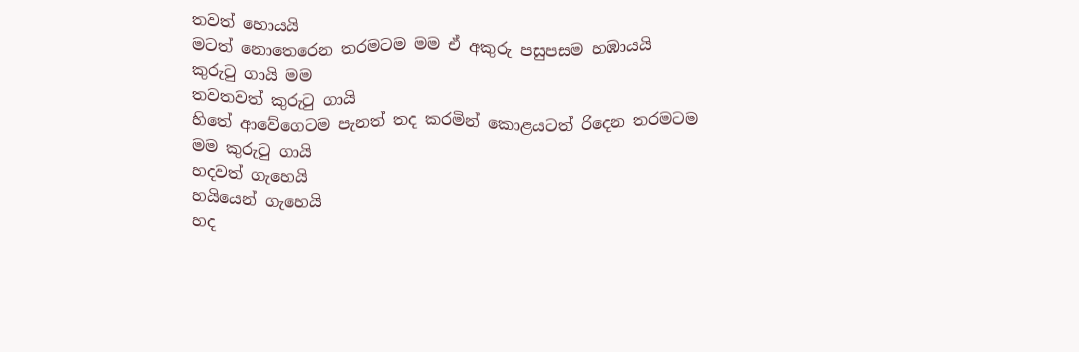තවත් හොයයි
මටත් නොතෙරෙන තරමටම මම ඒ අකුරු පසුපසම හඹායයි
කුරුටු ගායි මම
තවතවත් කුරුටු ගායි
හිතේ ආවේගෙටම පැනත් තද කරමින් කොළයටත් රිදෙන තරමටම මම කුරුටු ගායි
හදවත් ගැහෙයි
හයියෙන් ගැහෙයි
හද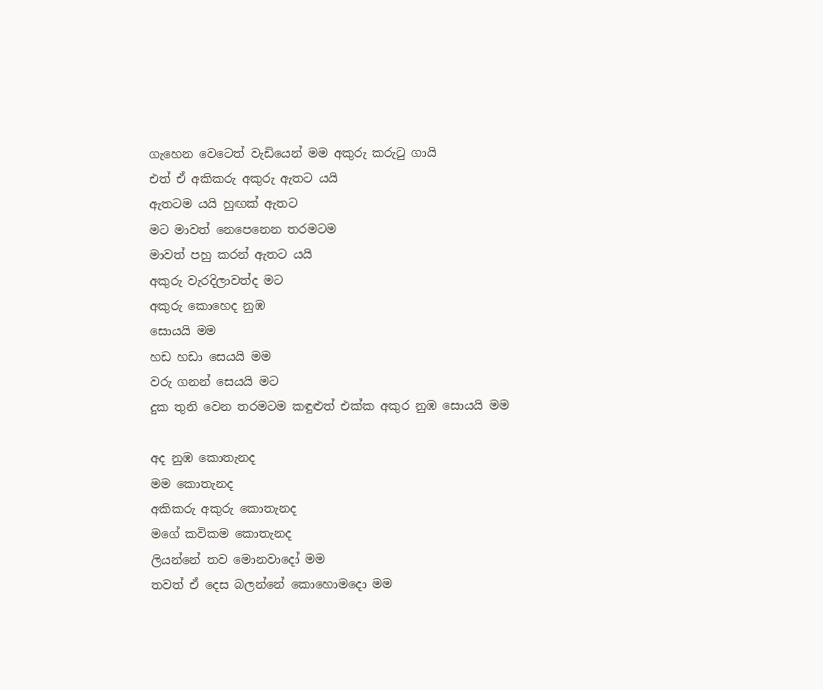ගැහෙන වෙටෙත් වැඩියෙන් මම අකුරු කරුටු ගායි
එත් ඒ අකිකරු අකුරු ඇතට යයි
ඇතටම යයි හුඟක් ඇතට
මට මාවත් නෙපෙනෙන තරමටම
මාවත් පහු කරන් ඇතට යයි
අකුරු වැරදිලාවත්ද මට
අකුරු කොහෙද නුඹ
සොයයි මම
හඩ හඩා සෙයයි මම
වරු ගනන් සෙයයි මට
දුක තුනි වෙන තරමටම කඳුළුත් එක්ක අකුර නුඹ සොයයි මම

අද නුඹ කොතැනද
මම කොතැනද
අකිකරු අකුරු කොතැනද
මගේ කවිකම කොතැනද
ලියන්නේ තව මොනවාදෝ මම
තවත් ඒ දෙස බලන්නේ කොහොමදො මම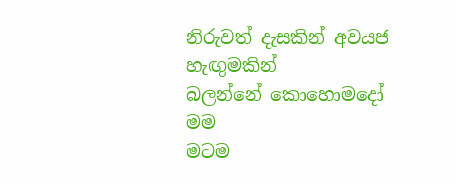නිරුවත් දැසකින් අවයජ හැඟුමකින්
බලන්නේ කොහොමදෝ මම
මටම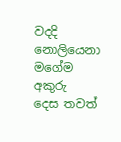වදදි නොලියෙනා මගේම අකුරු  දෙස තවත්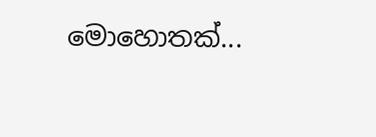මොහොතක්...